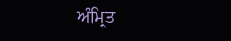ਅੰਮ੍ਰਿਤ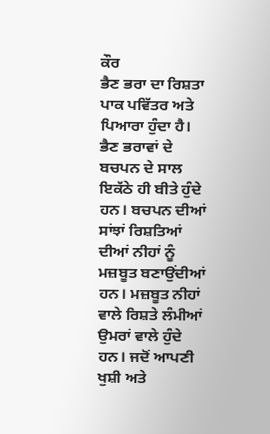ਕੌਰ
ਭੈਣ ਭਰਾ ਦਾ ਰਿਸ਼ਤਾ ਪਾਕ ਪਵਿੱਤਰ ਅਤੇ ਪਿਆਰਾ ਹੁੰਦਾ ਹੈ। ਭੈਣ ਭਰਾਵਾਂ ਦੇ ਬਚਪਨ ਦੇ ਸਾਲ ਇਕੱਠੇ ਹੀ ਬੀਤੇ ਹੁੰਦੇ ਹਨ। ਬਚਪਨ ਦੀਆਂ ਸਾਂਝਾਂ ਰਿਸ਼ਤਿਆਂ ਦੀਆਂ ਨੀਹਾਂ ਨੂੰ ਮਜ਼ਬੂਤ ਬਣਾਉਂਦੀਆਂ ਹਨ। ਮਜ਼ਬੂਤ ਨੀਹਾਂ ਵਾਲੇ ਰਿਸ਼ਤੇ ਲੰਮੀਆਂ ਉਮਰਾਂ ਵਾਲੇ ਹੁੰਦੇ ਹਨ। ਜਦੋਂ ਆਪਣੀ ਖੁਸ਼ੀ ਅਤੇ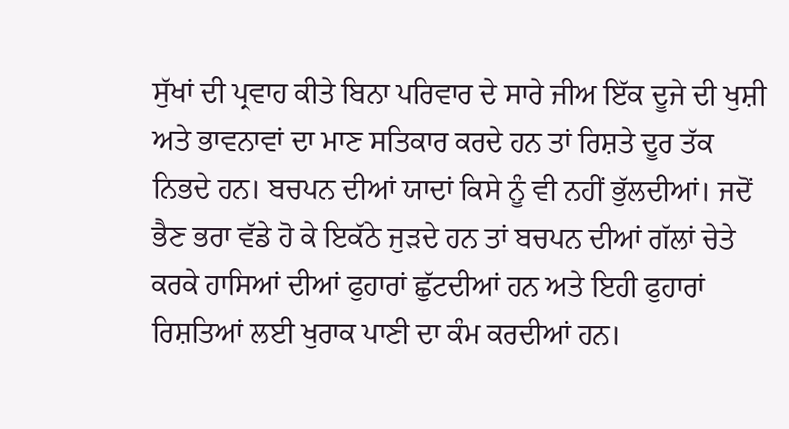ਸੁੱਖਾਂ ਦੀ ਪ੍ਰਵਾਹ ਕੀਤੇ ਬਿਨਾ ਪਰਿਵਾਰ ਦੇ ਸਾਰੇ ਜੀਅ ਇੱਕ ਦੂਜੇ ਦੀ ਖੁਸ਼ੀ ਅਤੇ ਭਾਵਨਾਵਾਂ ਦਾ ਮਾਣ ਸਤਿਕਾਰ ਕਰਦੇ ਹਨ ਤਾਂ ਰਿਸ਼ਤੇ ਦੂਰ ਤੱਕ ਨਿਭਦੇ ਹਨ। ਬਚਪਨ ਦੀਆਂ ਯਾਦਾਂ ਕਿਸੇ ਨੂੰ ਵੀ ਨਹੀਂ ਭੁੱਲਦੀਆਂ। ਜਦੋਂ ਭੈਣ ਭਰਾ ਵੱਡੇ ਹੋ ਕੇ ਇਕੱਠੇ ਜੁੜਦੇ ਹਨ ਤਾਂ ਬਚਪਨ ਦੀਆਂ ਗੱਲਾਂ ਚੇਤੇ ਕਰਕੇ ਹਾਸਿਆਂ ਦੀਆਂ ਫੁਹਾਰਾਂ ਛੁੱਟਦੀਆਂ ਹਨ ਅਤੇ ਇਹੀ ਫੁਹਾਰਾਂ ਰਿਸ਼ਤਿਆਂ ਲਈ ਖੁਰਾਕ ਪਾਣੀ ਦਾ ਕੰਮ ਕਰਦੀਆਂ ਹਨ।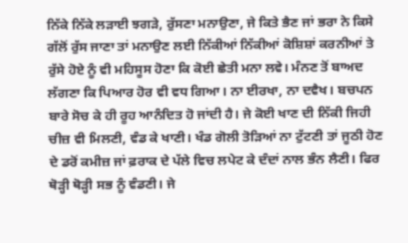ਨਿੱਕੇ ਨਿੱਕੇ ਲੜਾਈ ਝਗੜੇ, ਰੁੱਸਣਾ ਮਨਾਉਣਾ, ਜੇ ਕਿਤੇ ਭੈਣ ਜਾਂ ਭਰਾ ਨੇ ਕਿਸੇ ਗੱਲੋਂ ਰੁੱਸ ਜਾਣਾ ਤਾਂ ਮਨਾਉਣ ਲਈ ਨਿੱਕੀਆਂ ਨਿੱਕੀਆਂ ਕੋਸ਼ਿਸ਼ਾਂ ਕਰਨੀਆਂ ਤੇ ਰੁੱਸੇ ਹੋਏ ਨੂੰ ਵੀ ਮਹਿਸੂਸ ਹੋਣਾ ਕਿ ਕੋਈ ਛੇਤੀ ਮਨਾ ਲਵੇ। ਮੰਨਣ ਤੋਂ ਬਾਅਦ ਲੱਗਣਾ ਕਿ ਪਿਆਰ ਹੋਰ ਵੀ ਵਧ ਗਿਆ। ਨਾ ਈਰਖਾ, ਨਾ ਦਵੈਖ। ਬਚਪਨ ਬਾਰੇ ਸੋਚ ਕੇ ਹੀ ਰੂਹ ਆਨੰਦਿਤ ਹੋ ਜਾਂਦੀ ਹੈ। ਜੇ ਕੋਈ ਖਾਣ ਦੀ ਨਿੱਕੀ ਜਿਹੀ ਚੀਜ਼ ਵੀ ਮਿਲਣੀ, ਵੰਡ ਕੇ ਖਾਣੀ। ਖੰਡ ਗੋਲੀ ਤੋੜਿਆਂ ਨਾ ਟੁੱਟਣੀ ਤਾਂ ਜੂਠੀ ਹੋਣ ਦੇ ਡਰੋਂ ਕਮੀਜ਼ ਜਾਂ ਫ਼ਰਾਕ ਦੇ ਪੱਲੇ ਵਿਚ ਲਪੇਟ ਕੇ ਦੰਦਾਂ ਨਾਲ ਭੰਨ ਲੈਣੀ। ਫਿਰ ਥੋੜ੍ਹੀ ਥੋੜ੍ਹੀ ਸਭ ਨੂੰ ਵੰਡਣੀ। ਜੇ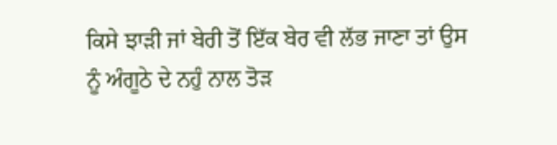ਕਿਸੇ ਝਾੜੀ ਜਾਂ ਬੇਰੀ ਤੋਂ ਇੱਕ ਬੇਰ ਵੀ ਲੱਭ ਜਾਣਾ ਤਾਂ ਉਸ ਨੂੰ ਅੰਗੂਠੇ ਦੇ ਨਹੁੰ ਨਾਲ ਤੋੜ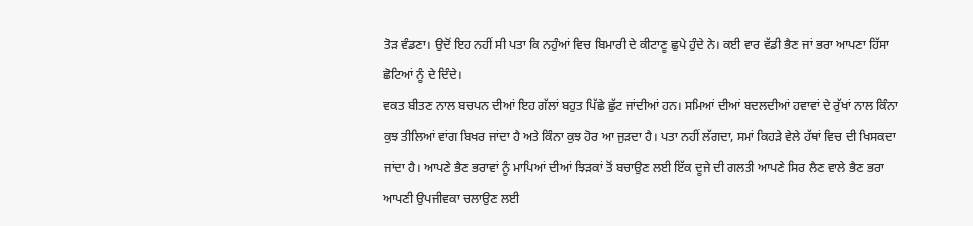ਤੋੜ ਵੰਡਣਾ। ਉਦੋਂ ਇਹ ਨਹੀਂ ਸੀ ਪਤਾ ਕਿ ਨਹੁੰਆਂ ਵਿਚ ਬਿਮਾਰੀ ਦੇ ਕੀਟਾਣੂ ਛੁਪੇ ਹੁੰਦੇ ਨੇ। ਕਈ ਵਾਰ ਵੱਡੀ ਭੈਣ ਜਾਂ ਭਰਾ ਆਪਣਾ ਹਿੱਸਾ ਛੋਟਿਆਂ ਨੂੰ ਦੇ ਦਿੰਦੇ।
ਵਕਤ ਬੀਤਣ ਨਾਲ ਬਚਪਨ ਦੀਆਂ ਇਹ ਗੱਲਾਂ ਬਹੁਤ ਪਿੱਛੇ ਛੁੱਟ ਜਾਂਦੀਆਂ ਹਨ। ਸਮਿਆਂ ਦੀਆਂ ਬਦਲਦੀਆਂ ਹਵਾਵਾਂ ਦੇ ਰੁੱਖਾਂ ਨਾਲ ਕਿੰਨਾ ਕੁਝ ਤੀਲਿਆਂ ਵਾਂਗ ਬਿਖਰ ਜਾਂਦਾ ਹੈ ਅਤੇ ਕਿੰਨਾ ਕੁਝ ਹੋਰ ਆ ਜੁੜਦਾ ਹੈ। ਪਤਾ ਨਹੀਂ ਲੱਗਦਾ, ਸਮਾਂ ਕਿਹੜੇ ਵੇਲੇ ਹੱਥਾਂ ਵਿਚ ਦੀ ਖਿਸਕਦਾ ਜਾਂਦਾ ਹੈ। ਆਪਣੇ ਭੈਣ ਭਰਾਵਾਂ ਨੂੰ ਮਾਪਿਆਂ ਦੀਆਂ ਝਿੜਕਾਂ ਤੋਂ ਬਚਾਉਣ ਲਈ ਇੱਕ ਦੂਜੇ ਦੀ ਗਲਤੀ ਆਪਣੇ ਸਿਰ ਲੈਣ ਵਾਲੇ ਭੈਣ ਭਰਾ ਆਪਣੀ ਉਪਜੀਵਕਾ ਚਲਾਉਣ ਲਈ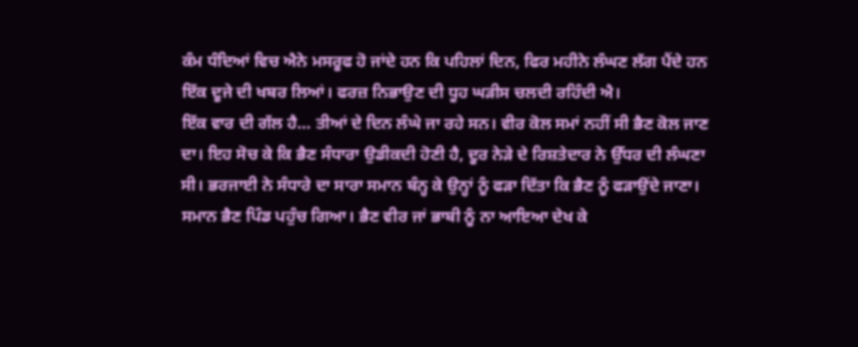ਕੰਮ ਧੰਦਿਆਂ ਵਿਚ ਐਨੇ ਮਸਰੂਫ ਹੋ ਜਾਂਦੇ ਹਨ ਕਿ ਪਹਿਲਾਂ ਦਿਨ, ਫਿਰ ਮਹੀਨੇ ਲੰਘਣ ਲੱਗ ਪੈਂਦੇ ਹਨ ਇੱਕ ਦੂਜੇ ਦੀ ਖਬਰ ਲਿਆਂ। ਫਰਜ਼ ਨਿਭਾਉਣ ਦੀ ਧੂਹ ਘੜੀਸ ਚਲਦੀ ਰਹਿੰਦੀ ਐ।
ਇੱਕ ਵਾਰ ਦੀ ਗੱਲ ਹੈ… ਤੀਆਂ ਦੇ ਦਿਨ ਲੰਘੇ ਜਾ ਰਹੇ ਸਨ। ਵੀਰ ਕੋਲ ਸਮਾਂ ਨਹੀਂ ਸੀ ਭੈਣ ਕੋਲ ਜਾਣ ਦਾ। ਇਹ ਸੋਚ ਕੇ ਕਿ ਭੈਣ ਸੰਧਾਰਾ ਉਡੀਕਦੀ ਹੋਣੀ ਹੈ, ਦੂਰ ਨੇੜੇ ਦੇ ਰਿਸ਼ਤੇਦਾਰ ਨੇ ਉੱਧਰ ਦੀ ਲੰਘਣਾ ਸੀ। ਭਰਜਾਈ ਨੇ ਸੰਧਾਰੇ ਦਾ ਸਾਰਾ ਸਮਾਨ ਬੰਨ੍ਹ ਕੇ ਉਨ੍ਹਾਂ ਨੂੰ ਫੜਾ ਦਿੱਤਾ ਕਿ ਭੈਣ ਨੂੰ ਫੜਾਉਂਦੇ ਜਾਣਾ। ਸਮਾਨ ਭੈਣ ਪਿੰਡ ਪਹੁੰਚ ਗਿਆ। ਭੈਣ ਵੀਰ ਜਾਂ ਭਾਬੀ ਨੂੰ ਨਾ ਆਇਆ ਦੇਖ ਕੇ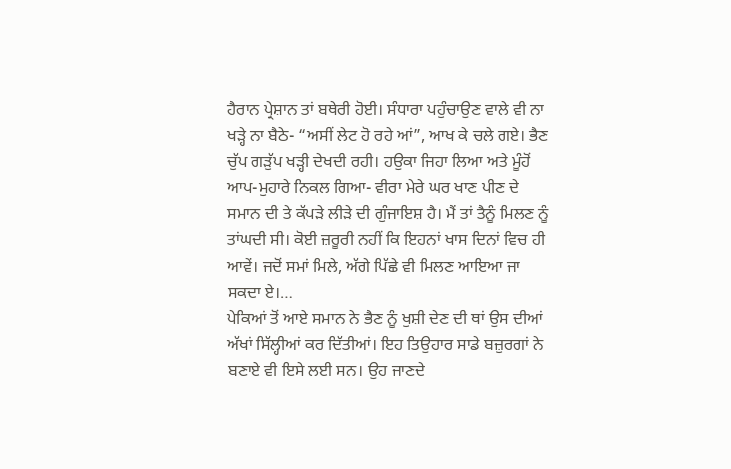ਹੈਰਾਨ ਪ੍ਰੇਸ਼ਾਨ ਤਾਂ ਬਥੇਰੀ ਹੋਈ। ਸੰਧਾਰਾ ਪਹੁੰਚਾਉਣ ਵਾਲੇ ਵੀ ਨਾ ਖੜ੍ਹੇ ਨਾ ਬੈਠੇ- “ਅਸੀਂ ਲੇਟ ਹੋ ਰਹੇ ਆਂ”, ਆਖ ਕੇ ਚਲੇ ਗਏ। ਭੈਣ ਚੁੱਪ ਗੜੁੱਪ ਖੜ੍ਹੀ ਦੇਖਦੀ ਰਹੀ। ਹਉਕਾ ਜਿਹਾ ਲਿਆ ਅਤੇ ਮੂੰਹੋਂ ਆਪ-ਮੁਹਾਰੇ ਨਿਕਲ ਗਿਆ- ਵੀਰਾ ਮੇਰੇ ਘਰ ਖਾਣ ਪੀਣ ਦੇ ਸਮਾਨ ਦੀ ਤੇ ਕੱਪੜੇ ਲੀੜੇ ਦੀ ਗੁੰਜਾਇਸ਼ ਹੈ। ਮੈਂ ਤਾਂ ਤੈਨੂੰ ਮਿਲਣ ਨੂੰ ਤਾਂਘਦੀ ਸੀ। ਕੋਈ ਜ਼ਰੂਰੀ ਨਹੀਂ ਕਿ ਇਹਨਾਂ ਖਾਸ ਦਿਨਾਂ ਵਿਚ ਹੀ ਆਵੇਂ। ਜਦੋਂ ਸਮਾਂ ਮਿਲੇ, ਅੱਗੇ ਪਿੱਛੇ ਵੀ ਮਿਲਣ ਆਇਆ ਜਾ ਸਕਦਾ ਏ।…
ਪੇਕਿਆਂ ਤੋਂ ਆਏ ਸਮਾਨ ਨੇ ਭੈਣ ਨੂੰ ਖੁਸ਼ੀ ਦੇਣ ਦੀ ਥਾਂ ਉਸ ਦੀਆਂ ਅੱਖਾਂ ਸਿੱਲ੍ਹੀਆਂ ਕਰ ਦਿੱਤੀਆਂ। ਇਹ ਤਿਉਹਾਰ ਸਾਡੇ ਬਜ਼ੁਰਗਾਂ ਨੇ ਬਣਾਏ ਵੀ ਇਸੇ ਲਈ ਸਨ। ਉਹ ਜਾਣਦੇ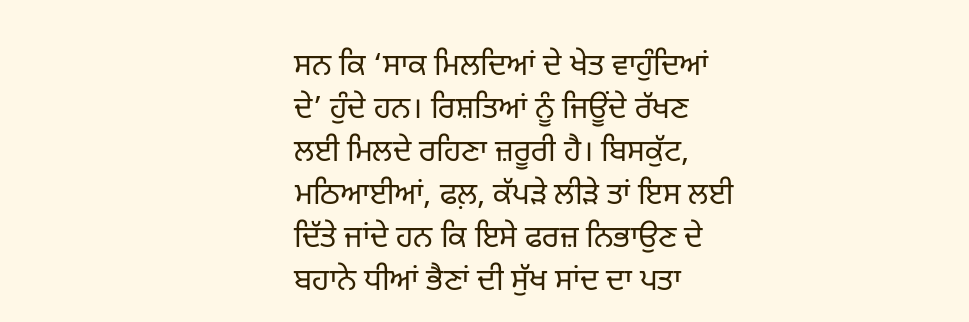ਸਨ ਕਿ ‘ਸਾਕ ਮਿਲਦਿਆਂ ਦੇ ਖੇਤ ਵਾਹੁੰਦਿਆਂ ਦੇ’ ਹੁੰਦੇ ਹਨ। ਰਿਸ਼ਤਿਆਂ ਨੂੰ ਜਿਊਂਦੇ ਰੱਖਣ ਲਈ ਮਿਲਦੇ ਰਹਿਣਾ ਜ਼ਰੂਰੀ ਹੈ। ਬਿਸਕੁੱਟ, ਮਠਿਆਈਆਂ, ਫਲ਼, ਕੱਪੜੇ ਲੀੜੇ ਤਾਂ ਇਸ ਲਈ ਦਿੱਤੇ ਜਾਂਦੇ ਹਨ ਕਿ ਇਸੇ ਫਰਜ਼ ਨਿਭਾਉਣ ਦੇ ਬਹਾਨੇ ਧੀਆਂ ਭੈਣਾਂ ਦੀ ਸੁੱਖ ਸਾਂਦ ਦਾ ਪਤਾ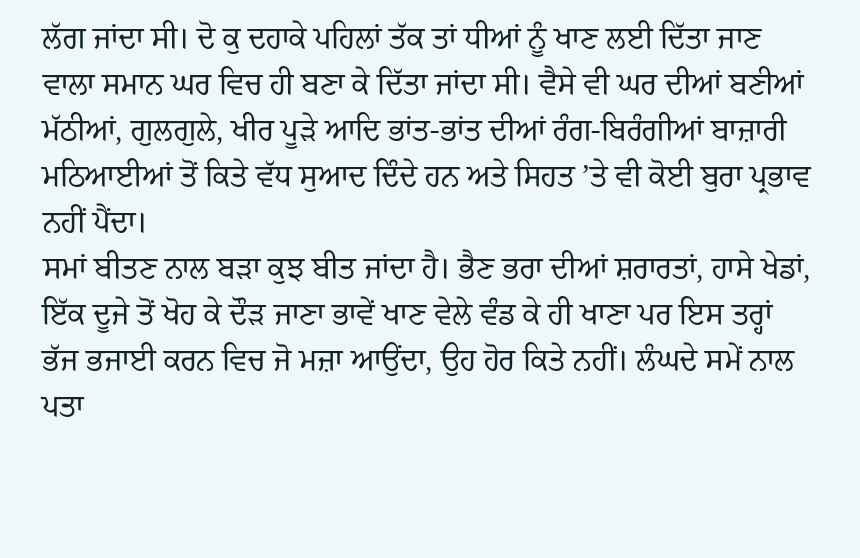ਲੱਗ ਜਾਂਦਾ ਸੀ। ਦੋ ਕੁ ਦਹਾਕੇ ਪਹਿਲਾਂ ਤੱਕ ਤਾਂ ਧੀਆਂ ਨੂੰ ਖਾਣ ਲਈ ਦਿੱਤਾ ਜਾਣ ਵਾਲਾ ਸਮਾਨ ਘਰ ਵਿਚ ਹੀ ਬਣਾ ਕੇ ਦਿੱਤਾ ਜਾਂਦਾ ਸੀ। ਵੈਸੇ ਵੀ ਘਰ ਦੀਆਂ ਬਣੀਆਂ ਮੱਠੀਆਂ, ਗੁਲਗੁਲੇ, ਖੀਰ ਪੂੜੇ ਆਦਿ ਭਾਂਤ-ਭਾਂਤ ਦੀਆਂ ਰੰਗ-ਬਿਰੰਗੀਆਂ ਬਾਜ਼ਾਰੀ ਮਠਿਆਈਆਂ ਤੋਂ ਕਿਤੇ ਵੱਧ ਸੁਆਦ ਦਿੰਦੇ ਹਨ ਅਤੇ ਸਿਹਤ ’ਤੇ ਵੀ ਕੋਈ ਬੁਰਾ ਪ੍ਰਭਾਵ ਨਹੀਂ ਪੈਂਦਾ।
ਸਮਾਂ ਬੀਤਣ ਨਾਲ ਬੜਾ ਕੁਝ ਬੀਤ ਜਾਂਦਾ ਹੈ। ਭੈਣ ਭਰਾ ਦੀਆਂ ਸ਼ਰਾਰਤਾਂ, ਹਾਸੇ ਖੇਡਾਂ, ਇੱਕ ਦੂਜੇ ਤੋਂ ਖੋਹ ਕੇ ਦੌੜ ਜਾਣਾ ਭਾਵੇਂ ਖਾਣ ਵੇਲੇ ਵੰਡ ਕੇ ਹੀ ਖਾਣਾ ਪਰ ਇਸ ਤਰ੍ਹਾਂ ਭੱਜ ਭਜਾਈ ਕਰਨ ਵਿਚ ਜੋ ਮਜ਼ਾ ਆਉਂਦਾ, ਉਹ ਹੋਰ ਕਿਤੇ ਨਹੀਂ। ਲੰਘਦੇ ਸਮੇਂ ਨਾਲ ਪਤਾ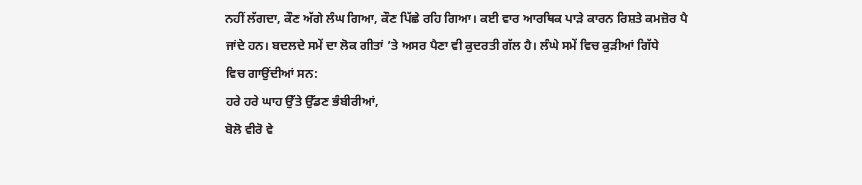ਨਹੀਂ ਲੱਗਦਾ, ਕੌਣ ਅੱਗੇ ਲੰਘ ਗਿਆ, ਕੌਣ ਪਿੱਛੇ ਰਹਿ ਗਿਆ। ਕਈ ਵਾਰ ਆਰਥਿਕ ਪਾੜੇ ਕਾਰਨ ਰਿਸ਼ਤੇ ਕਮਜ਼ੋਰ ਪੈ ਜਾਂਦੇ ਹਨ। ਬਦਲਦੇ ਸਮੇਂ ਦਾ ਲੋਕ ਗੀਤਾਂ ’ਤੇ ਅਸਰ ਪੈਣਾ ਵੀ ਕੁਦਰਤੀ ਗੱਲ ਹੈ। ਲੰਘੇ ਸਮੇਂ ਵਿਚ ਕੁੜੀਆਂ ਗਿੱਧੇ
ਵਿਚ ਗਾਉਂਦੀਆਂ ਸਨ:
ਹਰੇ ਹਰੇ ਘਾਹ ਉੱਤੇ ਉੱਡਣ ਭੰਬੀਰੀਆਂ,
ਬੋਲੋ ਵੀਰੋ ਵੇ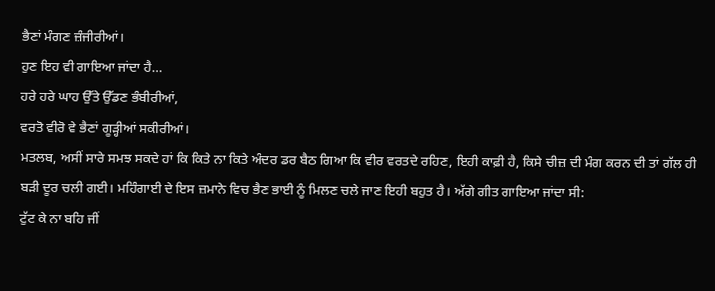ਭੈਣਾਂ ਮੰਗਣ ਜ਼ੰਜੀਰੀਆਂ।
ਹੁਣ ਇਹ ਵੀ ਗਾਇਆ ਜਾਂਦਾ ਹੈ…
ਹਰੇ ਹਰੇ ਘਾਹ ਉੱਤੇ ਉੱਡਣ ਭੰਬੀਰੀਆਂ,
ਵਰਤੋ ਵੀਰੋ ਵੇ ਭੈਣਾਂ ਗੂੜ੍ਹੀਆਂ ਸਕੀਰੀਆਂ।
ਮਤਲਬ, ਅਸੀਂ ਸਾਰੇ ਸਮਝ ਸਕਦੇ ਹਾਂ ਕਿ ਕਿਤੇ ਨਾ ਕਿਤੇ ਅੰਦਰ ਡਰ ਬੈਠ ਗਿਆ ਕਿ ਵੀਰ ਵਰਤਦੇ ਰਹਿਣ, ਇਹੀ ਕਾਫ਼ੀ ਹੈ, ਕਿਸੇ ਚੀਜ਼ ਦੀ ਮੰਗ ਕਰਨ ਦੀ ਤਾਂ ਗੱਲ ਹੀ ਬੜੀ ਦੂਰ ਚਲੀ ਗਈ। ਮਹਿੰਗਾਈ ਦੇ ਇਸ ਜ਼ਮਾਨੇ ਵਿਚ ਭੈਣ ਭਾਈ ਨੂੰ ਮਿਲਣ ਚਲੇ ਜਾਣ ਇਹੀ ਬਹੁਤ ਹੈ। ਅੱਗੇ ਗੀਤ ਗਾਇਆ ਜਾਂਦਾ ਸੀ:
ਟੁੱਟ ਕੇ ਨਾ ਬਹਿ ਜੀਂ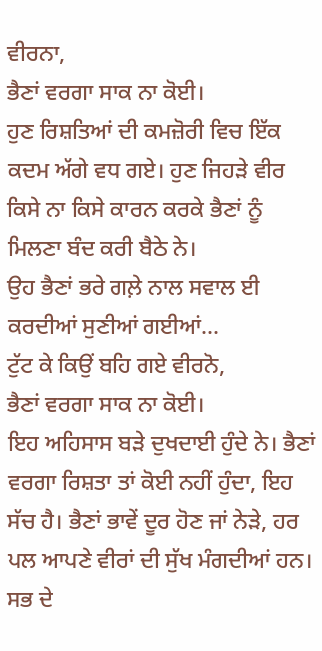ਵੀਰਨਾ,
ਭੈਣਾਂ ਵਰਗਾ ਸਾਕ ਨਾ ਕੋਈ।
ਹੁਣ ਰਿਸ਼ਤਿਆਂ ਦੀ ਕਮਜ਼ੋਰੀ ਵਿਚ ਇੱਕ ਕਦਮ ਅੱਗੇ ਵਧ ਗਏ। ਹੁਣ ਜਿਹੜੇ ਵੀਰ ਕਿਸੇ ਨਾ ਕਿਸੇ ਕਾਰਨ ਕਰਕੇ ਭੈਣਾਂ ਨੂੰ ਮਿਲਣਾ ਬੰਦ ਕਰੀ ਬੈਠੇ ਨੇ।
ਉਹ ਭੈਣਾਂ ਭਰੇ ਗਲ਼ੇ ਨਾਲ ਸਵਾਲ ਈ ਕਰਦੀਆਂ ਸੁਣੀਆਂ ਗਈਆਂ…
ਟੁੱਟ ਕੇ ਕਿਉਂ ਬਹਿ ਗਏ ਵੀਰਨੋ,
ਭੈਣਾਂ ਵਰਗਾ ਸਾਕ ਨਾ ਕੋਈ।
ਇਹ ਅਹਿਸਾਸ ਬੜੇ ਦੁਖਦਾਈ ਹੁੰਦੇ ਨੇ। ਭੈਣਾਂ ਵਰਗਾ ਰਿਸ਼ਤਾ ਤਾਂ ਕੋਈ ਨਹੀਂ ਹੁੰਦਾ, ਇਹ ਸੱਚ ਹੈ। ਭੈਣਾਂ ਭਾਵੇਂ ਦੂਰ ਹੋਣ ਜਾਂ ਨੇੜੇ, ਹਰ ਪਲ ਆਪਣੇ ਵੀਰਾਂ ਦੀ ਸੁੱਖ ਮੰਗਦੀਆਂ ਹਨ। ਸਭ ਦੇ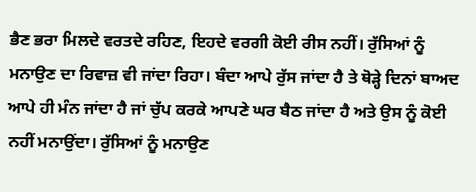ਭੈਣ ਭਰਾ ਮਿਲਦੇ ਵਰਤਦੇ ਰਹਿਣ, ਇਹਦੇ ਵਰਗੀ ਕੋਈ ਰੀਸ ਨਹੀਂ। ਰੁੱਸਿਆਂ ਨੂੰ ਮਨਾਉਣ ਦਾ ਰਿਵਾਜ਼ ਵੀ ਜਾਂਦਾ ਰਿਹਾ। ਬੰਦਾ ਆਪੇ ਰੁੱਸ ਜਾਂਦਾ ਹੈ ਤੇ ਥੋੜ੍ਹੇ ਦਿਨਾਂ ਬਾਅਦ ਆਪੇ ਹੀ ਮੰਨ ਜਾਂਦਾ ਹੈ ਜਾਂ ਚੁੱਪ ਕਰਕੇ ਆਪਣੇ ਘਰ ਬੈਠ ਜਾਂਦਾ ਹੈ ਅਤੇ ਉਸ ਨੂੰ ਕੋਈ ਨਹੀਂ ਮਨਾਉਂਦਾ। ਰੁੱਸਿਆਂ ਨੂੰ ਮਨਾਉਣ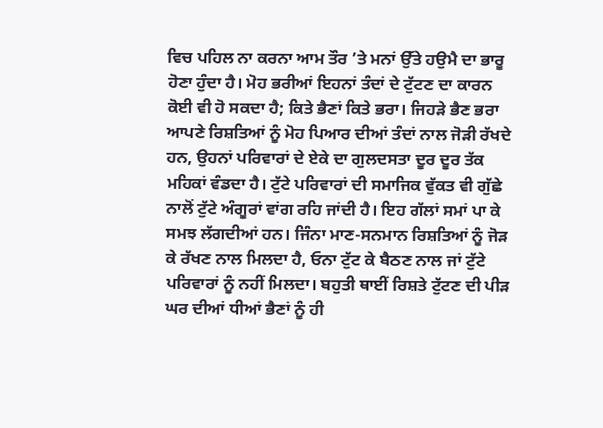ਵਿਚ ਪਹਿਲ ਨਾ ਕਰਨਾ ਆਮ ਤੌਰ ’ਤੇ ਮਨਾਂ ਉੱਤੇ ਹਉਮੈ ਦਾ ਭਾਰੂ ਹੋਣਾ ਹੁੰਦਾ ਹੈ। ਮੋਹ ਭਰੀਆਂ ਇਹਨਾਂ ਤੰਦਾਂ ਦੇ ਟੁੱਟਣ ਦਾ ਕਾਰਨ ਕੋਈ ਵੀ ਹੋ ਸਕਦਾ ਹੈ; ਕਿਤੇ ਭੈਣਾਂ ਕਿਤੇ ਭਰਾ। ਜਿਹੜੇ ਭੈਣ ਭਰਾ ਆਪਣੇ ਰਿਸ਼ਤਿਆਂ ਨੂੰ ਮੋਹ ਪਿਆਰ ਦੀਆਂ ਤੰਦਾਂ ਨਾਲ ਜੋੜੀ ਰੱਖਦੇ ਹਨ, ਉਹਨਾਂ ਪਰਿਵਾਰਾਂ ਦੇ ਏਕੇ ਦਾ ਗੁਲਦਸਤਾ ਦੂਰ ਦੂਰ ਤੱਕ ਮਹਿਕਾਂ ਵੰਡਦਾ ਹੈ। ਟੁੱਟੇ ਪਰਿਵਾਰਾਂ ਦੀ ਸਮਾਜਿਕ ਵੁੱਕਤ ਵੀ ਗੁੱਛੇ ਨਾਲੋਂ ਟੁੱਟੇ ਅੰਗੂਰਾਂ ਵਾਂਗ ਰਹਿ ਜਾਂਦੀ ਹੈ। ਇਹ ਗੱਲਾਂ ਸਮਾਂ ਪਾ ਕੇ ਸਮਝ ਲੱਗਦੀਆਂ ਹਨ। ਜਿੰਨਾ ਮਾਣ-ਸਨਮਾਨ ਰਿਸ਼ਤਿਆਂ ਨੂੰ ਜੋੜ ਕੇ ਰੱਖਣ ਨਾਲ ਮਿਲਦਾ ਹੈ, ਓਨਾ ਟੁੱਟ ਕੇ ਬੈਠਣ ਨਾਲ ਜਾਂ ਟੁੱਟੇ ਪਰਿਵਾਰਾਂ ਨੂੰ ਨਹੀਂ ਮਿਲਦਾ। ਬਹੁਤੀ ਥਾਈਂ ਰਿਸ਼ਤੇ ਟੁੱਟਣ ਦੀ ਪੀੜ ਘਰ ਦੀਆਂ ਧੀਆਂ ਭੈਣਾਂ ਨੂੰ ਹੀ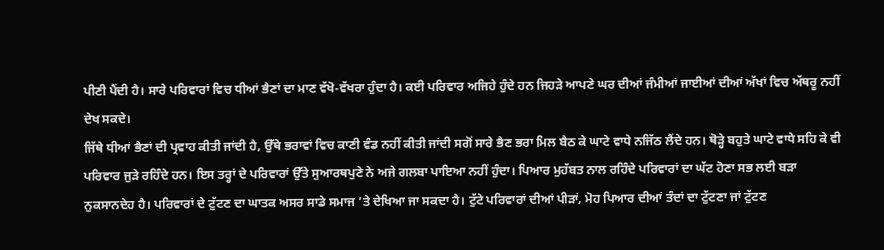ਪੀਣੀ ਪੈਂਦੀ ਹੈ। ਸਾਰੇ ਪਰਿਵਾਰਾਂ ਵਿਚ ਧੀਆਂ ਭੈਣਾਂ ਦਾ ਮਾਣ ਵੱਖੋ-ਵੱਖਰਾ ਹੁੰਦਾ ਹੈ। ਕਈ ਪਰਿਵਾਰ ਅਜਿਹੇ ਹੁੰਦੇ ਹਨ ਜਿਹੜੇ ਆਪਣੇ ਘਰ ਦੀਆਂ ਜੰਮੀਆਂ ਜਾਈਆਂ ਦੀਆਂ ਅੱਖਾਂ ਵਿਚ ਅੱਥਰੂ ਨਹੀਂ ਦੇਖ ਸਕਦੇ।
ਜਿੱਥੇ ਧੀਆਂ ਭੈਣਾਂ ਦੀ ਪ੍ਰਵਾਹ ਕੀਤੀ ਜਾਂਦੀ ਹੈ, ਉੱਥੇ ਭਰਾਵਾਂ ਵਿਚ ਕਾਣੀ ਵੰਡ ਨਹੀਂ ਕੀਤੀ ਜਾਂਦੀ ਸਗੋਂ ਸਾਰੇ ਭੈਣ ਭਰਾ ਮਿਲ ਬੈਠ ਕੇ ਘਾਟੇ ਵਾਧੇ ਨਜਿੱਠ ਲੈਂਦੇ ਹਨ। ਥੋੜ੍ਹੇ ਬਹੁਤੇ ਘਾਟੇ ਵਾਧੇ ਸਹਿ ਕੇ ਵੀ ਪਰਿਵਾਰ ਜੁੜੇ ਰਹਿੰਦੇ ਹਨ। ਇਸ ਤਰ੍ਹਾਂ ਦੇ ਪਰਿਵਾਰਾਂ ਉੱਤੇ ਸੁਆਰਥਪੁਣੇ ਨੇ ਅਜੇ ਗਲਬਾ ਪਾਇਆ ਨਹੀਂ ਹੁੰਦਾ। ਪਿਆਰ ਮੁਹੱਬਤ ਨਾਲ ਰਹਿੰਦੇ ਪਰਿਵਾਰਾਂ ਦਾ ਘੱਟ ਹੋਣਾ ਸਭ ਲਈ ਬੜਾ ਨੁਕਸਾਨਦੇਹ ਹੈ। ਪਰਿਵਾਰਾਂ ਦੇ ਟੁੱਟਣ ਦਾ ਘਾਤਕ ਅਸਰ ਸਾਡੇ ਸਮਾਜ ’ਤੇ ਦੇਖਿਆ ਜਾ ਸਕਦਾ ਹੈ। ਟੁੱਟੇ ਪਰਿਵਾਰਾਂ ਦੀਆਂ ਪੀੜਾਂ, ਮੋਹ ਪਿਆਰ ਦੀਆਂ ਤੰਦਾਂ ਦਾ ਟੁੱਟਣਾ ਜਾਂ ਟੁੱਟਣ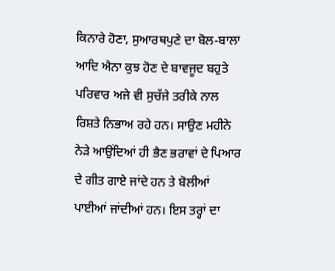ਕਿਨਾਰੇ ਹੋਣਾ, ਸੁਆਰਥਪੁਣੇ ਦਾ ਬੋਲ-ਬਾਲਾ ਆਦਿ ਐਨਾ ਕੁਝ ਹੋਣ ਦੇ ਬਾਵਜੂਦ ਬਹੁਤੇ ਪਰਿਵਾਰ ਅਜੇ ਵੀ ਸੁਚੱਜੇ ਤਰੀਕੇ ਨਾਲ ਰਿਸ਼ਤੇ ਨਿਭਾਅ ਰਹੇ ਹਨ। ਸਾਉਣ ਮਹੀਨੇ ਨੇੜੇ ਆਉਂਦਿਆਂ ਹੀ ਭੈਣ ਭਰਾਵਾਂ ਦੇ ਪਿਆਰ ਦੇ ਗੀਤ ਗਾਏ ਜਾਂਦੇ ਹਨ ਤੇ ਬੋਲੀਆਂ ਪਾਈਆਂ ਜਾਂਦੀਆਂ ਹਨ। ਇਸ ਤਰ੍ਹਾਂ ਦਾ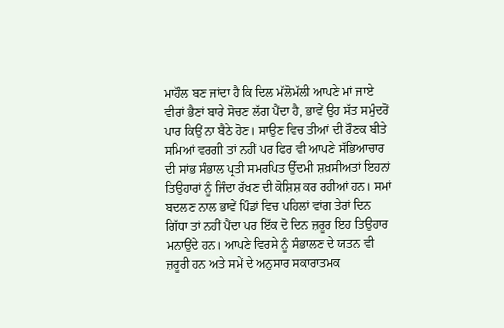ਮਾਹੌਲ ਬਣ ਜਾਂਦਾ ਹੈ ਕਿ ਦਿਲ ਮੱਲੋਮੱਲੀ ਆਪਣੇ ਮਾਂ ਜਾਏ ਵੀਰਾਂ ਭੈਣਾਂ ਬਾਰੇ ਸੋਚਣ ਲੱਗ ਪੈਂਦਾ ਹੈ, ਭਾਵੇਂ ਉਹ ਸੱਤ ਸਮੁੰਦਰੋਂ ਪਾਰ ਕਿਉਂ ਨਾ ਬੈਠੇ ਹੋਣ। ਸਾਉਣ ਵਿਚ ਤੀਆਂ ਦੀ ਰੌਣਕ ਬੀਤੇ ਸਮਿਆਂ ਵਰਗੀ ਤਾਂ ਨਹੀਂ ਪਰ ਫਿਰ ਵੀ ਆਪਣੇ ਸੱਭਿਆਚਾਰ ਦੀ ਸਾਂਭ ਸੰਭਾਲ ਪ੍ਰਤੀ ਸਮਰਪਿਤ ਉੱਦਮੀ ਸ਼ਖ਼ਸੀਅਤਾਂ ਇਹਨਾਂ ਤਿਉਹਾਰਾਂ ਨੂੰ ਜਿੰਦਾ ਰੱਖਣ ਦੀ ਕੋਸ਼ਿਸ਼ ਕਰ ਰਹੀਆਂ ਹਨ। ਸਮਾਂ ਬਦਲਣ ਨਾਲ ਭਾਵੇਂ ਪਿੰਡਾਂ ਵਿਚ ਪਹਿਲਾਂ ਵਾਂਗ ਤੇਰਾਂ ਦਿਨ ਗਿੱਧਾ ਤਾਂ ਨਹੀਂ ਪੈਂਦਾ ਪਰ ਇੱਕ ਦੋ ਦਿਨ ਜ਼ਰੂਰ ਇਹ ਤਿਉਹਾਰ ਮਨਾਉਂਦੇ ਹਨ। ਆਪਣੇ ਵਿਰਸੇ ਨੂੰ ਸੰਭਾਲਣ ਦੇ ਯਤਨ ਵੀ ਜ਼ਰੂਰੀ ਹਨ ਅਤੇ ਸਮੇਂ ਦੇ ਅਨੁਸਾਰ ਸਕਾਰਾਤਮਕ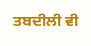ਤਬਦੀਲੀ ਵੀ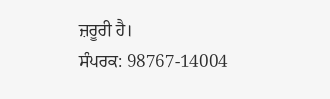ਜ਼ਰੂਰੀ ਹੈ।
ਸੰਪਰਕ: 98767-14004